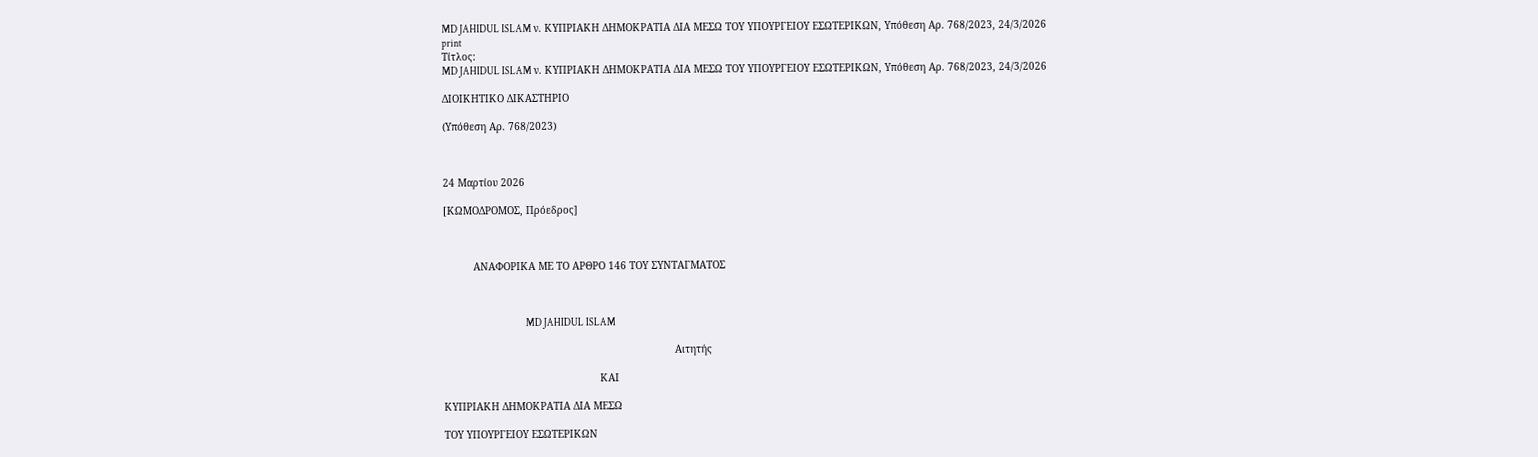MD JAHIDUL ISLAM ν. ΚΥΠΡΙΑΚΗ ΔΗΜΟΚΡΑΤΙΑ ΔΙΑ ΜΕΣΩ ΤΟΥ ΥΠΟΥΡΓΕΙΟΥ ΕΣΩΤΕΡΙΚΩΝ, Υπόθεση Αρ. 768/2023, 24/3/2026
print
Τίτλος:
MD JAHIDUL ISLAM ν. ΚΥΠΡΙΑΚΗ ΔΗΜΟΚΡΑΤΙΑ ΔΙΑ ΜΕΣΩ ΤΟΥ ΥΠΟΥΡΓΕΙΟΥ ΕΣΩΤΕΡΙΚΩΝ, Υπόθεση Αρ. 768/2023, 24/3/2026

ΔΙΟΙΚΗΤΙΚΟ ΔΙΚΑΣΤΗΡΙΟ

(Υπόθεση Αρ. 768/2023)



24 Μαρτίου 2026

[ΚΩΜΟΔΡΟΜΟΣ, Πρόεδρος]



          ΑΝΑΦΟΡΙΚΑ ΜΕ ΤΟ ΑΡΘΡΟ 146 ΤΟΥ ΣΥΝΤΑΓΜΑΤΟΣ



                                         MD JAHIDUL ISLAM

                                                                             Αιτητής

                                                    ΚΑΙ

ΚΥΠΡΙΑΚΗ ΔΗΜΟΚΡΑΤΙΑ ΔΙΑ ΜΕΣΩ

ΤΟΥ ΥΠΟΥΡΓΕΙΟΥ ΕΣΩΤΕΡΙΚΩΝ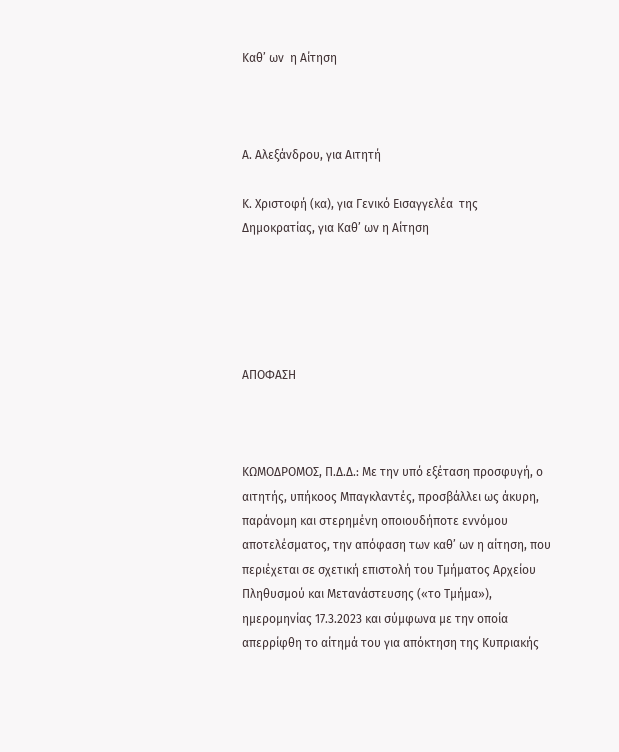Καθ’ ων  η Αίτηση



Α. Αλεξάνδρου, για Αιτητή

Κ. Χριστοφή (κα), για Γενικό Εισαγγελέα  της Δημοκρατίας, για Καθ’ ων η Αίτηση





ΑΠΟΦΑΣΗ



ΚΩΜΟΔΡΟΜΟΣ, Π.Δ.Δ.: Με την υπό εξέταση προσφυγή, ο αιτητής, υπήκοος Μπαγκλαντές, προσβάλλει ως άκυρη, παράνομη και στερημένη οποιουδήποτε εννόμου αποτελέσματος, την απόφαση των καθ’ ων η αίτηση, που περιέχεται σε σχετική επιστολή του Τμήματος Αρχείου Πληθυσμού και Μετανάστευσης («το Τμήμα»), ημερομηνίας 17.3.2023 και σύμφωνα με την οποία απερρίφθη το αίτημά του για απόκτηση της Κυπριακής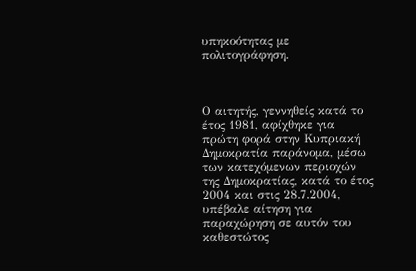υπηκοότητας με πολιτογράφηση.



Ο αιτητής, γεννηθείς κατά το έτος 1981, αφίχθηκε για πρώτη φορά στην Κυπριακή Δημοκρατία παράνομα, μέσω των κατεχόμενων περιοχών της Δημοκρατίας, κατά το έτος 2004 και στις 28.7.2004, υπέβαλε αίτηση για παραχώρηση σε αυτόν του καθεστώτος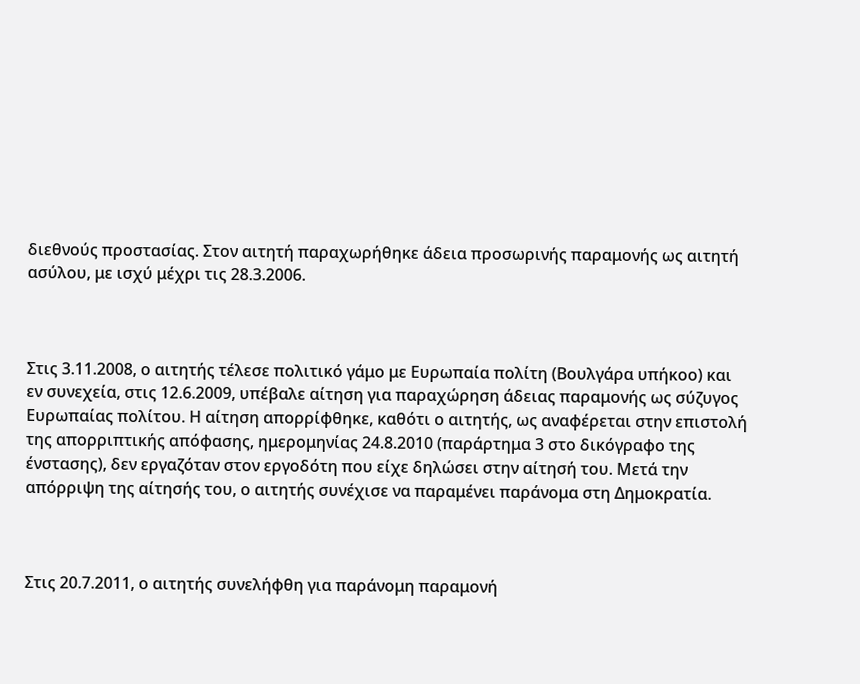διεθνούς προστασίας. Στον αιτητή παραχωρήθηκε άδεια προσωρινής παραμονής ως αιτητή ασύλου, με ισχύ μέχρι τις 28.3.2006.



Στις 3.11.2008, ο αιτητής τέλεσε πολιτικό γάμο με Ευρωπαία πολίτη (Βουλγάρα υπήκοο) και εν συνεχεία, στις 12.6.2009, υπέβαλε αίτηση για παραχώρηση άδειας παραμονής ως σύζυγος Ευρωπαίας πολίτου. Η αίτηση απορρίφθηκε, καθότι ο αιτητής, ως αναφέρεται στην επιστολή της απορριπτικής απόφασης, ημερομηνίας 24.8.2010 (παράρτημα 3 στο δικόγραφο της ένστασης), δεν εργαζόταν στον εργοδότη που είχε δηλώσει στην αίτησή του. Μετά την απόρριψη της αίτησής του, ο αιτητής συνέχισε να παραμένει παράνομα στη Δημοκρατία.



Στις 20.7.2011, ο αιτητής συνελήφθη για παράνομη παραμονή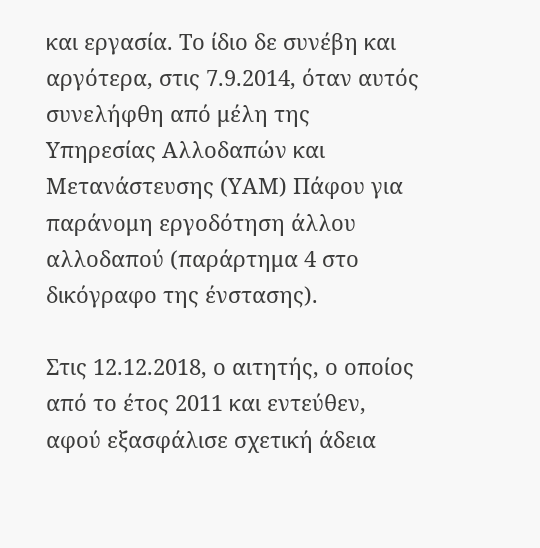και εργασία. Το ίδιο δε συνέβη και αργότερα, στις 7.9.2014, όταν αυτός συνελήφθη από μέλη της Υπηρεσίας Αλλοδαπών και Μετανάστευσης (ΥΑΜ) Πάφου για παράνομη εργοδότηση άλλου αλλοδαπού (παράρτημα 4 στο δικόγραφο της ένστασης).

Στις 12.12.2018, ο αιτητής, ο οποίος από το έτος 2011 και εντεύθεν, αφού εξασφάλισε σχετική άδεια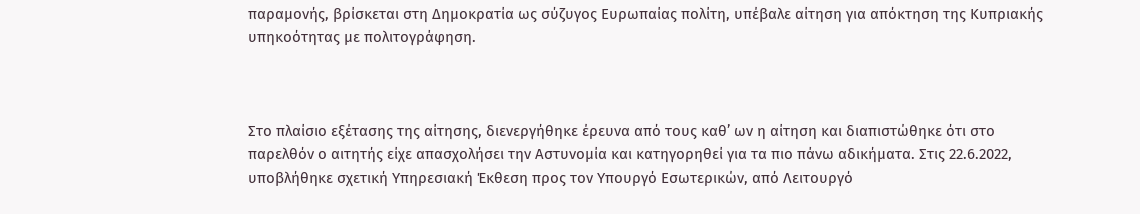παραμονής, βρίσκεται στη Δημοκρατία ως σύζυγος Ευρωπαίας πολίτη, υπέβαλε αίτηση για απόκτηση της Κυπριακής υπηκοότητας με πολιτογράφηση.



Στο πλαίσιο εξέτασης της αίτησης, διενεργήθηκε έρευνα από τους καθ’ ων η αίτηση και διαπιστώθηκε ότι στο παρελθόν ο αιτητής είχε απασχολήσει την Αστυνομία και κατηγορηθεί για τα πιο πάνω αδικήματα. Στις 22.6.2022, υποβλήθηκε σχετική Υπηρεσιακή Έκθεση προς τον Υπουργό Εσωτερικών, από Λειτουργό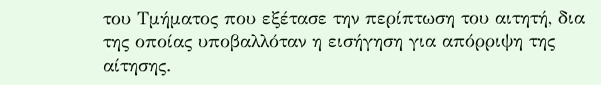του Τμήματος που εξέτασε την περίπτωση του αιτητή, δια της οποίας υποβαλλόταν η εισήγηση για απόρριψη της αίτησης.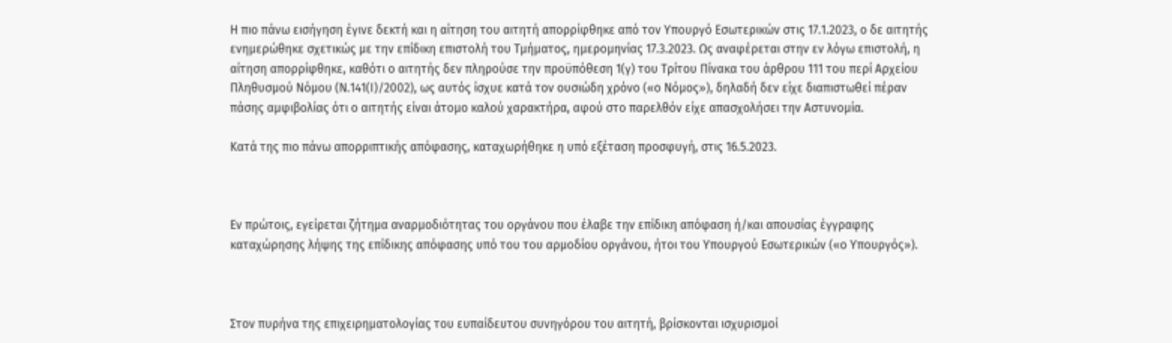Η πιο πάνω εισήγηση έγινε δεκτή και η αίτηση του αιτητή απορρίφθηκε από τον Υπουργό Εσωτερικών στις 17.1.2023, ο δε αιτητής ενημερώθηκε σχετικώς με την επίδικη επιστολή του Τμήματος, ημερομηνίας 17.3.2023. Ως αναφέρεται στην εν λόγω επιστολή, η αίτηση απορρίφθηκε, καθότι ο αιτητής δεν πληρούσε την προϋπόθεση 1(γ) του Τρίτου Πίνακα του άρθρου 111 του περί Αρχείου Πληθυσμού Νόμου (Ν.141(Ι)/2002), ως αυτός ίσχυε κατά τον ουσιώδη χρόνο («ο Νόμος»), δηλαδή δεν είχε διαπιστωθεί πέραν πάσης αμφιβολίας ότι ο αιτητής είναι άτομο καλού χαρακτήρα, αφού στο παρελθόν είχε απασχολήσει την Αστυνομία.

Κατά της πιο πάνω απορριπτικής απόφασης, καταχωρήθηκε η υπό εξέταση προσφυγή, στις 16.5.2023.



Εν πρώτοις, εγείρεται ζήτημα αναρμοδιότητας του οργάνου που έλαβε την επίδικη απόφαση ή/και απουσίας έγγραφης καταχώρησης λήψης της επίδικης απόφασης υπό του του αρμοδίου οργάνου, ήτοι του Υπουργού Εσωτερικών («ο Υπουργός»).



Στον πυρήνα της επιχειρηματολογίας του ευπαίδευτου συνηγόρου του αιτητή, βρίσκονται ισχυρισμοί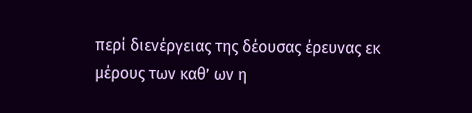περί διενέργειας της δέουσας έρευνας εκ μέρους των καθ’ ων η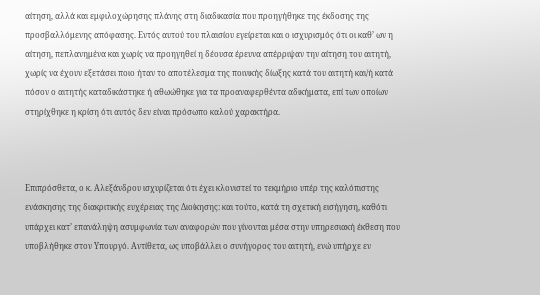αίτηση, αλλά και εμφιλοχώρησης πλάνης στη διαδικασία που προηγήθηκε της έκδοσης της προσβαλλόμενης απόφασης. Εντός αυτού του πλαισίου εγείρεται και ο ισχυρισμός ότι οι καθ’ ων η αίτηση, πεπλανημένα και χωρίς να προηγηθεί η δέουσα έρευνα απέρριψαν την αίτηση του αιτητή, χωρίς να έχουν εξετάσει ποιο ήταν το αποτέλεσμα της ποινικής δίωξης κατά του αιτητή και/ή κατά πόσον ο αιτητής καταδικάστηκε ή αθωώθηκε για τα προαναφερθέντα αδικήματα, επί των οποίων στηρίχθηκε η κρίση ότι αυτός δεν είναι πρόσωπο καλού χαρακτήρα.



Επιπρόσθετα, ο κ. Αλεξάνδρου ισχυρίζεται ότι έχει κλονιστεί το τεκμήριο υπέρ της καλόπιστης ενάσκησης της διακριτικής ευχέρειας της Διοίκησης: και τούτο, κατά τη σχετική εισήγηση, καθότι υπάρχει κατ’ επανάληψη ασυμφωνία των αναφορών που γίνονται μέσα στην υπηρεσιακή έκθεση που υποβλήθηκε στον Υπουργό. Αντίθετα, ως υποβάλλει ο συνήγορος του αιτητή, ενώ υπήρχε εν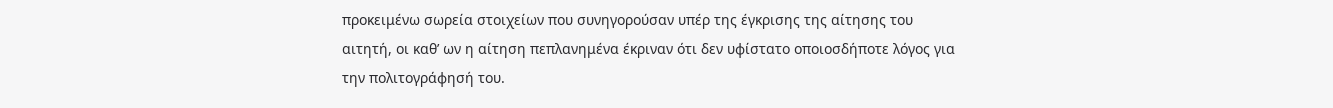προκειμένω σωρεία στοιχείων που συνηγορούσαν υπέρ της έγκρισης της αίτησης του αιτητή, οι καθ’ ων η αίτηση πεπλανημένα έκριναν ότι δεν υφίστατο οποιοσδήποτε λόγος για την πολιτογράφησή του.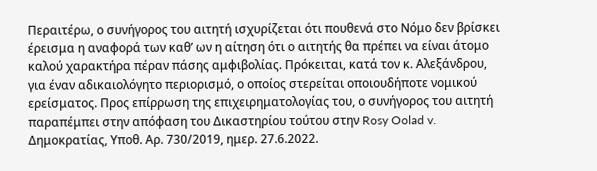Περαιτέρω, ο συνήγορος του αιτητή ισχυρίζεται ότι πουθενά στο Νόμο δεν βρίσκει έρεισμα η αναφορά των καθ’ ων η αίτηση ότι ο αιτητής θα πρέπει να είναι άτομο καλού χαρακτήρα πέραν πάσης αμφιβολίας. Πρόκειται, κατά τον κ. Αλεξάνδρου, για έναν αδικαιολόγητο περιορισμό, ο οποίος στερείται οποιουδήποτε νομικού ερείσματος. Προς επίρρωση της επιχειρηματολογίας του, ο συνήγορος του αιτητή παραπέμπει στην απόφαση του Δικαστηρίου τούτου στην Rosy Oolad v. Δημοκρατίας, Υποθ. Αρ. 730/2019, ημερ. 27.6.2022.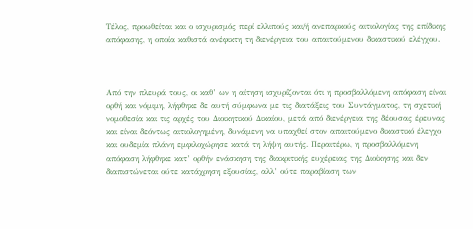Τέλος, προωθείται και ο ισχυρισμός περί ελλιπούς και/ή ανεπαρκούς αιτιολογίας της επίδικης απόφασης, η οποία καθιστά ανέφικτη τη διενέργεια του απαιτούμενου δικαστικού ελέγχου.



Από την πλευρά τους, οι καθ’ ων η αίτηση ισχυρίζονται ότι η προσβαλλόμενη απόφαση είναι ορθή και νόμιμη, λήφθηκε δε αυτή σύμφωνα με τις διατάξεις του Συντάγματος, τη σχετική νομοθεσία και τις αρχές του Διοικητικού Δικαίου, μετά από διενέργεια της δέουσας έρευνας και είναι δεόντως αιτιολογημένη, δυνάμενη να υπαχθεί στον απαιτούμενο δικαστικό έλεγχο και ουδεμία πλάνη εμφιλοχώρησε κατά τη λήψη αυτής. Περαιτέρω, η προσβαλλόμενη απόφαση λήφθηκε κατ’ ορθήν ενάσκηση της διακριτικής ευχέρειας της Διοίκησης και δεν διαπιστώνεται ούτε κατάχρηση εξουσίας, αλλ’ ούτε παραβίαση των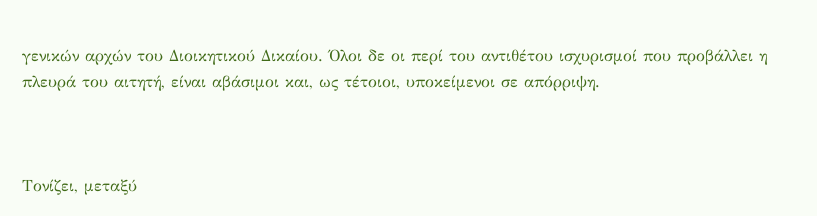γενικών αρχών του Διοικητικού Δικαίου. Όλοι δε οι περί του αντιθέτου ισχυρισμοί που προβάλλει η πλευρά του αιτητή, είναι αβάσιμοι και, ως τέτοιοι, υποκείμενοι σε απόρριψη.



Τονίζει, μεταξύ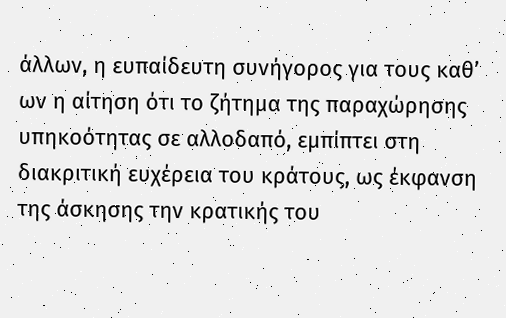άλλων, η ευπαίδευτη συνήγορος για τους καθ’ ων η αίτηση ότι το ζήτημα της παραχώρησης υπηκοότητας σε αλλοδαπό, εμπίπτει στη διακριτική ευχέρεια του κράτους, ως έκφανση της άσκησης την κρατικής του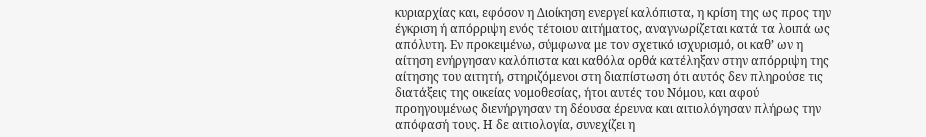κυριαρχίας και, εφόσον η Διοίκηση ενεργεί καλόπιστα, η κρίση της ως προς την έγκριση ή απόρριψη ενός τέτοιου αιτήματος, αναγνωρίζεται κατά τα λοιπά ως απόλυτη. Εν προκειμένω, σύμφωνα με τον σχετικό ισχυρισμό, οι καθ’ ων η αίτηση ενήργησαν καλόπιστα και καθόλα ορθά κατέληξαν στην απόρριψη της αίτησης του αιτητή, στηριζόμενοι στη διαπίστωση ότι αυτός δεν πληρούσε τις διατάξεις της οικείας νομοθεσίας, ήτοι αυτές του Νόμου, και αφού προηγουμένως διενήργησαν τη δέουσα έρευνα και αιτιολόγησαν πλήρως την απόφασή τους. Η δε αιτιολογία, συνεχίζει η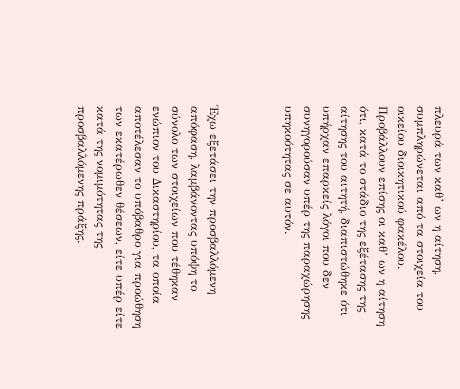πλευρά των καθ’ ων η αίτηση, συμπληρώνεται από τα στοιχεία του οικείου διοικητικού φακέλου. Προβάλλουν επίσης οι καθ’ ων η αίτηση ότι, κατά το στάδιο της εξέτασης της αίτησης του αιτητή, διαπιστώθηκε ότι υπήρχαν επαρκείς λόγοι που δεν συνηγορούσαν υπέρ της παραχώρησης υπηκοότητας σε αυτόν.



Έχω εξετάσει την προσβαλλόμενη απόφαση, λαμβάνοντας υπόψη το σύνολο των στοιχείων που τέθηκαν ενώπιον του Δικαστηρίου, τα οποία αποτέλεσαν το υπόβαθρο για προώθηση των εκατέρωθεν θέσεων, είτε υπέρ είτε κατά της νομιμότητας της προσβαλλόμενης πράξης.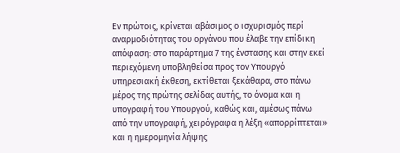Εν πρώτοις, κρίνεται αβάσιμος ο ισχυρισμός περί αναρμοδιότητας του οργάνου που έλαβε την επίδικη απόφαση: στο παράρτημα 7 της ένστασης και στην εκεί περιεχόμενη υποβληθείσα προς τον Υπουργό υπηρεσιακή έκθεση, εκτίθεται ξεκάθαρα, στο πάνω μέρος της πρώτης σελίδας αυτής, το όνομα και η υπογραφή του Υπουργού, καθώς και, αμέσως πάνω από την υπογραφή, χειρόγραφα η λέξη «απορρίπτεται» και η ημερομηνία λήψης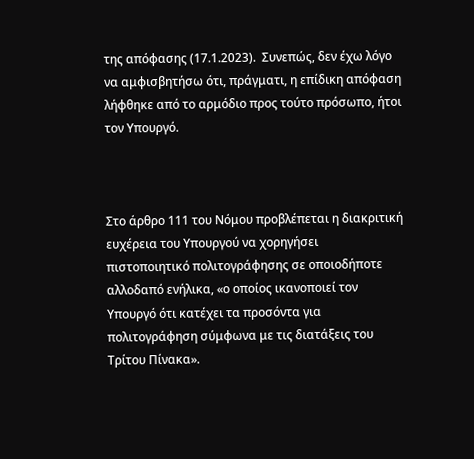της απόφασης (17.1.2023).  Συνεπώς, δεν έχω λόγο να αμφισβητήσω ότι, πράγματι, η επίδικη απόφαση λήφθηκε από το αρμόδιο προς τούτο πρόσωπο, ήτοι τον Υπουργό.



Στο άρθρο 111 του Νόμου προβλέπεται η διακριτική ευχέρεια του Υπουργού να χορηγήσει πιστοποιητικό πολιτογράφησης σε οποιοδήποτε αλλοδαπό ενήλικα, «ο οποίος ικανοποιεί τον Υπουργό ότι κατέχει τα προσόντα για πολιτογράφηση σύμφωνα με τις διατάξεις του Τρίτου Πίνακα».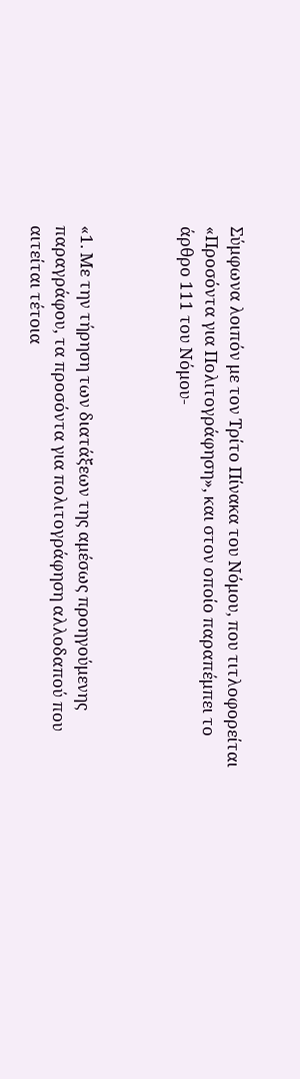Σύμφωνα λοιπόν με τον Τρίτο Πίνακα του Νόμου, που τιτλοφορείται «Προσόντα για Πολιτογράφηση», και στον οποίο παραπέμπει το άρθρο 111 του Νόμου-



«1. Με την τήρηση των διατάξεων της αμέσως προηγούμενης παραγράφου, τα προσόντα για πολιτογράφηση αλλοδαπού που αιτείται τέτοια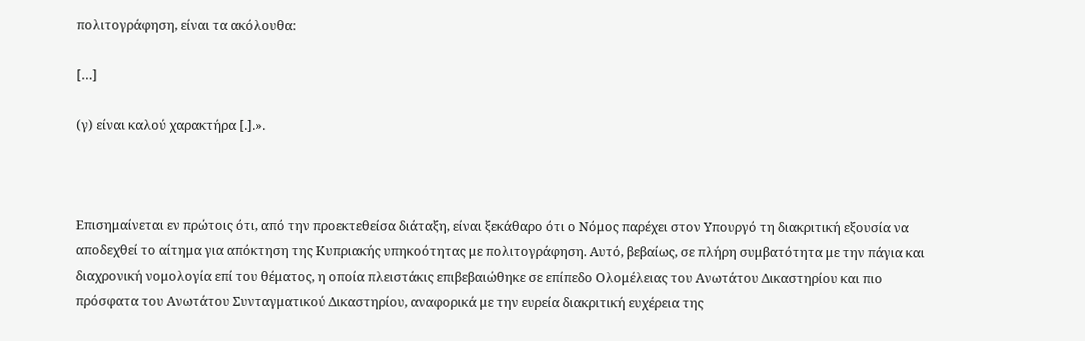πολιτογράφηση, είναι τα ακόλουθα:

[…]

(γ) είναι καλού χαρακτήρα [.].».



Επισημαίνεται εν πρώτοις ότι, από την προεκτεθείσα διάταξη, είναι ξεκάθαρο ότι ο Νόμος παρέχει στον Υπουργό τη διακριτική εξουσία να αποδεχθεί το αίτημα για απόκτηση της Κυπριακής υπηκοότητας με πολιτογράφηση. Αυτό, βεβαίως, σε πλήρη συμβατότητα με την πάγια και διαχρονική νομολογία επί του θέματος, η οποία πλειστάκις επιβεβαιώθηκε σε επίπεδο Ολομέλειας του Ανωτάτου Δικαστηρίου και πιο πρόσφατα του Ανωτάτου Συνταγματικού Δικαστηρίου, αναφορικά με την ευρεία διακριτική ευχέρεια της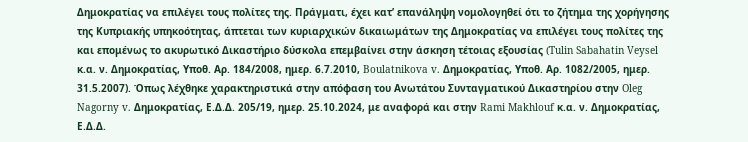Δημοκρατίας να επιλέγει τους πολίτες της. Πράγματι, έχει κατ’ επανάληψη νομολογηθεί ότι το ζήτημα της χορήγησης της Κυπριακής υπηκοότητας, άπτεται των κυριαρχικών δικαιωμάτων της Δημοκρατίας να επιλέγει τους πολίτες της και επομένως το ακυρωτικό Δικαστήριο δύσκολα επεμβαίνει στην άσκηση τέτοιας εξουσίας (Tulin Sabahatin Veysel κ.α. ν. Δημοκρατίας, Υποθ. Αρ. 184/2008, ημερ. 6.7.2010, Boulatnikova v. Δημοκρατίας, Υποθ. Αρ. 1082/2005, ημερ. 31.5.2007). Όπως λέχθηκε χαρακτηριστικά στην απόφαση του Ανωτάτου Συνταγματικού Δικαστηρίου στην Oleg Nagorny v. Δημοκρατίας, Ε.Δ.Δ. 205/19, ημερ. 25.10.2024, με αναφορά και στην Rami Makhlouf κ.α. ν. Δημοκρατίας, Ε.Δ.Δ.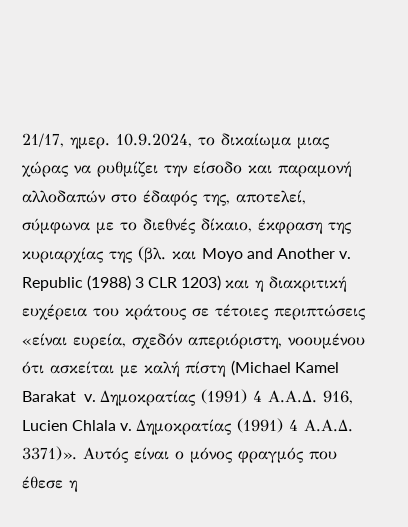21/17, ημερ. 10.9.2024, το δικαίωμα μιας χώρας να ρυθμίζει την είσοδο και παραμονή αλλοδαπών στο έδαφός της, αποτελεί, σύμφωνα με το διεθνές δίκαιο, έκφραση της κυριαρχίας της (βλ. και Moyo and Another v. Republic (1988) 3 CLR 1203) και η διακριτική ευχέρεια του κράτους σε τέτοιες περιπτώσεις «είναι ευρεία, σχεδόν απεριόριστη, νοουμένου ότι ασκείται με καλή πίστη (Michael Kamel Barakat  v. Δημοκρατίας (1991) 4 Α.Α.Δ. 916, Lucien Chlala v. Δημοκρατίας (1991) 4 Α.Α.Δ. 3371)». Αυτός είναι ο μόνος φραγμός που έθεσε η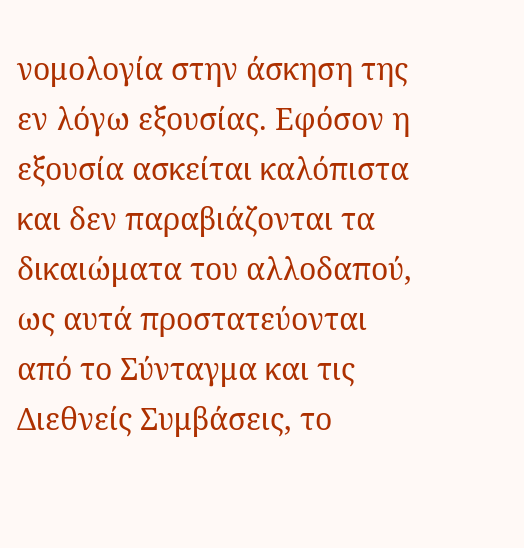νομολογία στην άσκηση της εν λόγω εξουσίας. Εφόσον η εξουσία ασκείται καλόπιστα και δεν παραβιάζονται τα δικαιώματα του αλλοδαπού, ως αυτά προστατεύονται από το Σύνταγμα και τις Διεθνείς Συμβάσεις, το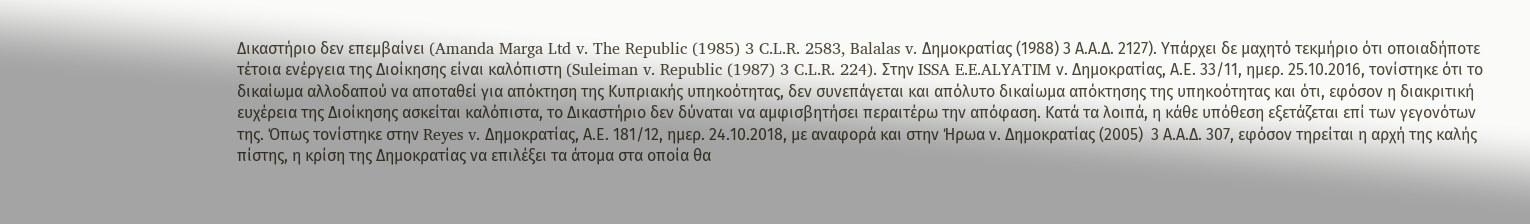Δικαστήριο δεν επεμβαίνει (Amanda Marga Ltd v. The Republic (1985) 3 C.L.R. 2583, Balalas v. Δημοκρατίας (1988) 3 Α.Α.Δ. 2127). Υπάρχει δε μαχητό τεκμήριο ότι οποιαδήποτε τέτοια ενέργεια της Διοίκησης είναι καλόπιστη (Suleiman v. Republic (1987) 3 C.L.R. 224). Στην ISSA E.E.ALYATIM ν. Δημοκρατίας, Α.Ε. 33/11, ημερ. 25.10.2016, τονίστηκε ότι το δικαίωμα αλλοδαπού να αποταθεί για απόκτηση της Κυπριακής υπηκοότητας, δεν συνεπάγεται και απόλυτο δικαίωμα απόκτησης της υπηκοότητας και ότι, εφόσον η διακριτική ευχέρεια της Διοίκησης ασκείται καλόπιστα, το Δικαστήριο δεν δύναται να αμφισβητήσει περαιτέρω την απόφαση. Κατά τα λοιπά, η κάθε υπόθεση εξετάζεται επί των γεγονότων της. Όπως τονίστηκε στην Reyes v. Δημοκρατίας, Α.Ε. 181/12, ημερ. 24.10.2018, με αναφορά και στην Ήρωα ν. Δημοκρατίας (2005)  3 Α.Α.Δ. 307, εφόσον τηρείται η αρχή της καλής πίστης, η κρίση της Δημοκρατίας να επιλέξει τα άτομα στα οποία θα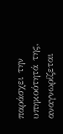παράσχει την υπηκοότητά της, αναγνωρίζεται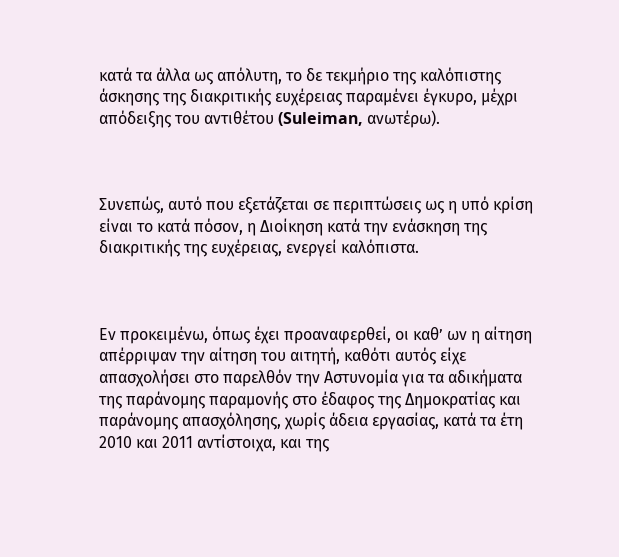κατά τα άλλα ως απόλυτη, το δε τεκμήριο της καλόπιστης άσκησης της διακριτικής ευχέρειας παραμένει έγκυρο, μέχρι απόδειξης του αντιθέτου (Suleiman, ανωτέρω).



Συνεπώς, αυτό που εξετάζεται σε περιπτώσεις ως η υπό κρίση είναι το κατά πόσον, η Διοίκηση κατά την ενάσκηση της διακριτικής της ευχέρειας, ενεργεί καλόπιστα.



Εν προκειμένω, όπως έχει προαναφερθεί, οι καθ’ ων η αίτηση απέρριψαν την αίτηση του αιτητή, καθότι αυτός είχε απασχολήσει στο παρελθόν την Αστυνομία για τα αδικήματα της παράνομης παραμονής στο έδαφος της Δημοκρατίας και παράνομης απασχόλησης, χωρίς άδεια εργασίας, κατά τα έτη 2010 και 2011 αντίστοιχα, και της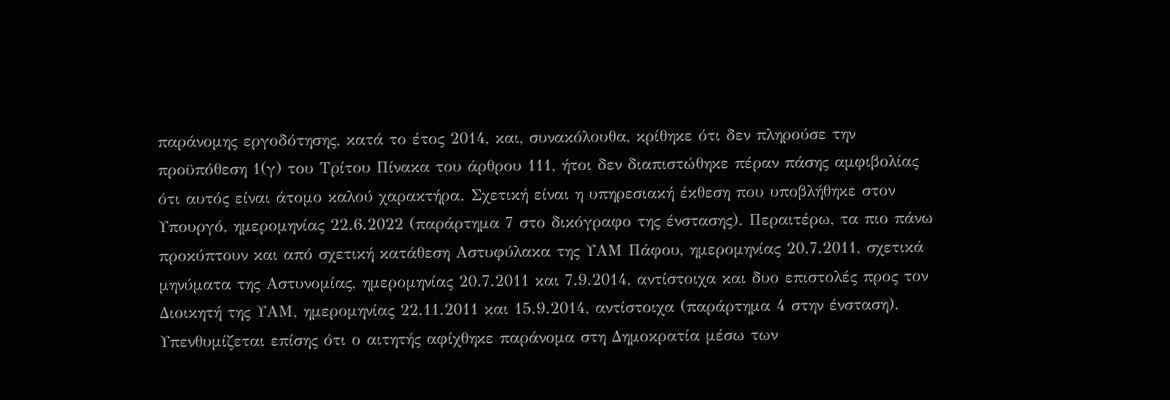παράνομης εργοδότησης, κατά το έτος 2014, και, συνακόλουθα, κρίθηκε ότι δεν πληρούσε την προϋπόθεση 1(γ) του Τρίτου Πίνακα του άρθρου 111, ήτοι δεν διαπιστώθηκε πέραν πάσης αμφιβολίας ότι αυτός είναι άτομο καλού χαρακτήρα. Σχετική είναι η υπηρεσιακή έκθεση που υποβλήθηκε στον Υπουργό, ημερομηνίας 22.6.2022 (παράρτημα 7 στο δικόγραφο της ένστασης). Περαιτέρω, τα πιο πάνω προκύπτουν και από σχετική κατάθεση Αστυφύλακα της ΥΑΜ Πάφου, ημερομηνίας 20.7.2011, σχετικά μηνύματα της Αστυνομίας, ημερομηνίας 20.7.2011 και 7.9.2014, αντίστοιχα και δυο επιστολές προς τον Διοικητή της ΥΑΜ, ημερομηνίας 22.11.2011 και 15.9.2014, αντίστοιχα (παράρτημα 4 στην ένσταση). Υπενθυμίζεται επίσης ότι ο αιτητής αφίχθηκε παράνομα στη Δημοκρατία μέσω των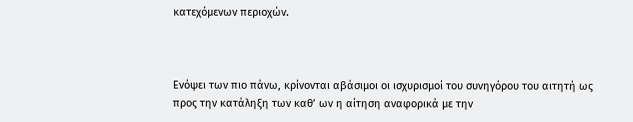κατεχόμενων περιοχών.



Ενόψει των πιο πάνω, κρίνονται αβάσιμοι οι ισχυρισμοί του συνηγόρου του αιτητή ως προς την κατάληξη των καθ’ ων η αίτηση αναφορικά με την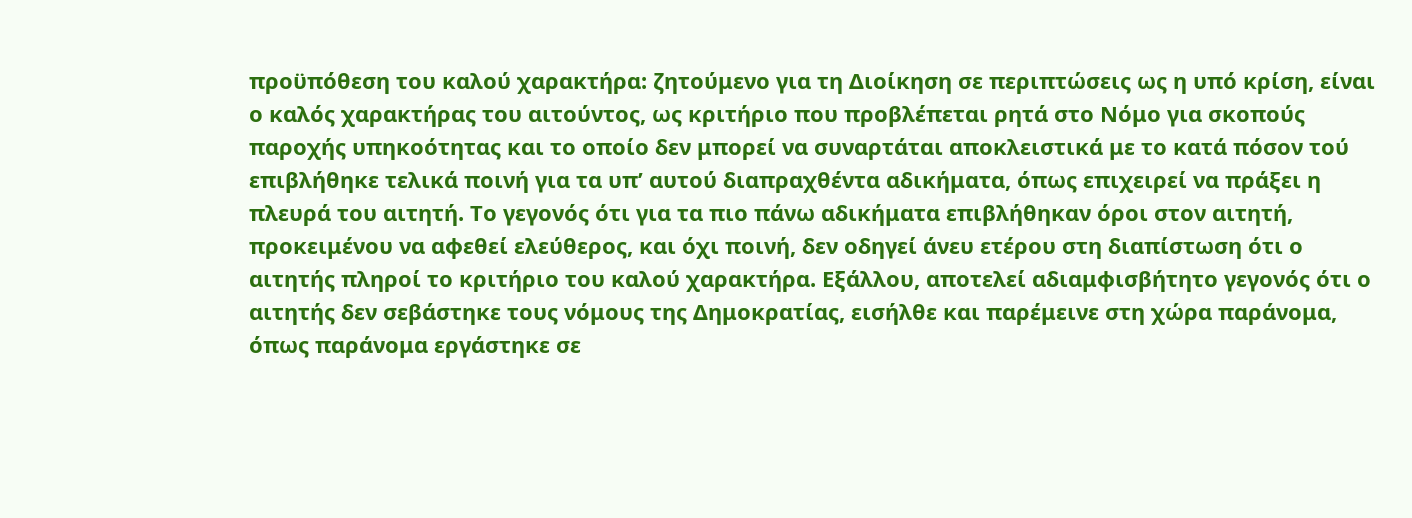προϋπόθεση του καλού χαρακτήρα: ζητούμενο για τη Διοίκηση σε περιπτώσεις ως η υπό κρίση, είναι ο καλός χαρακτήρας του αιτούντος, ως κριτήριο που προβλέπεται ρητά στο Νόμο για σκοπούς παροχής υπηκοότητας και το οποίο δεν μπορεί να συναρτάται αποκλειστικά με το κατά πόσον τού επιβλήθηκε τελικά ποινή για τα υπ’ αυτού διαπραχθέντα αδικήματα, όπως επιχειρεί να πράξει η πλευρά του αιτητή. Το γεγονός ότι για τα πιο πάνω αδικήματα επιβλήθηκαν όροι στον αιτητή, προκειμένου να αφεθεί ελεύθερος, και όχι ποινή, δεν οδηγεί άνευ ετέρου στη διαπίστωση ότι ο αιτητής πληροί το κριτήριο του καλού χαρακτήρα. Εξάλλου, αποτελεί αδιαμφισβήτητο γεγονός ότι ο αιτητής δεν σεβάστηκε τους νόμους της Δημοκρατίας, εισήλθε και παρέμεινε στη χώρα παράνομα, όπως παράνομα εργάστηκε σε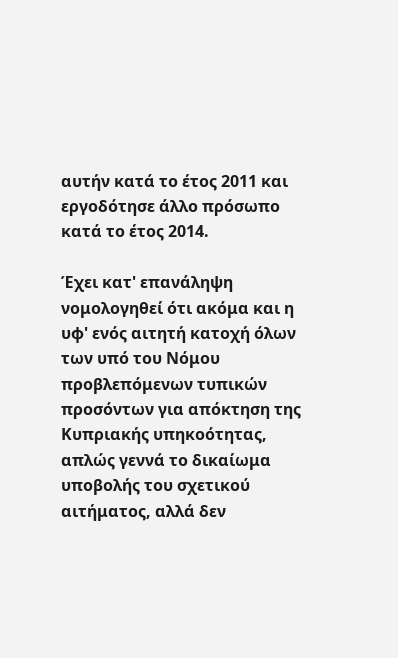αυτήν κατά το έτος 2011 και εργοδότησε άλλο πρόσωπο κατά το έτος 2014.

Έχει κατ' επανάληψη νομολογηθεί ότι ακόμα και η υφ' ενός αιτητή κατοχή όλων των υπό του Νόμου προβλεπόμενων τυπικών προσόντων για απόκτηση της Κυπριακής υπηκοότητας, απλώς γεννά το δικαίωμα υποβολής του σχετικού αιτήματος, αλλά δεν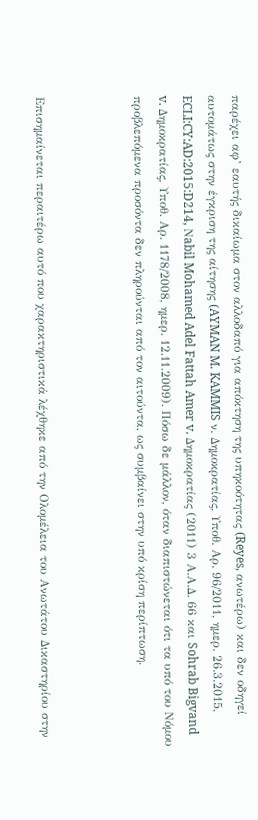παρέχει αφ’ εαυτής δικαίωμα στον αλλοδαπό για απόκτηση της υπηκοότητας (Reyes, ανωτέρω) και δεν οδηγεί αυτομάτως στην έγκριση της αίτησης (AYMAN M. KAMMIS ν. Δημοκρατίας, Υποθ. Αρ. 96/2011, ημερ. 26.3.2015, ECLI:CY:AD:2015:D214, Νabil Mohamed Adel Fattah Amer v. Δημοκρατίας (2011) 3 Α.Α.Δ. 66 και Sohrab Bigvand v. Δημοκρατίας, Υποθ. Αρ. 1178/2008, ημερ. 12.11.2009). Πόσω δε μάλλον, όταν διαπιστώνεται ότι τα υπό του Νόμου προβλεπόμενα προσόντα δεν πληρούνται από τον αιτούντα, ως συμβαίνει στην υπό κρίση περίπτωση.



Επισημαίνεται περαιτέρω αυτό που χαρακτηριστικά λέχθηκε από την Ολομέλεια του Ανωτάτου Δικαστηρίου στην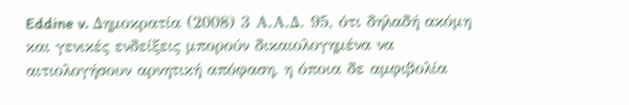Eddine v. Δημοκρατία (2008) 3 Α.Α.Δ. 95, ότι δηλαδή ακόμη και γενικές ενδείξεις μπορούν δικαιολογημένα να αιτιολογήσουν αρνητική απόφαση, η όποια δε αμφιβολία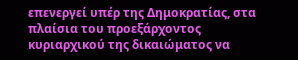επενεργεί υπέρ της Δημοκρατίας, στα πλαίσια του προεξάρχοντος κυριαρχικού της δικαιώματος να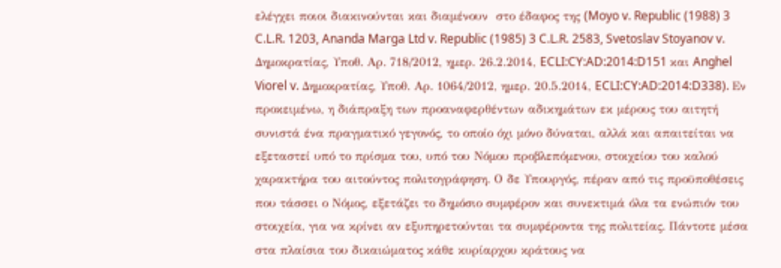ελέγχει ποιοι διακινούνται και διαμένουν  στο έδαφος της (Moyo v. Republic (1988) 3 C.L.R. 1203, Ananda Marga Ltd v. Republic (1985) 3 C.L.R. 2583, Svetoslav Stoyanov v. Δημοκρατίας, Υποθ. Αρ. 718/2012, ημερ. 26.2.2014, ECLI:CY:AD:2014:D151 και Anghel Viorel v. Δημοκρατίας, Υποθ. Αρ. 1064/2012, ημερ. 20.5.2014, ECLI:CY:AD:2014:D338). Εν προκειμένω, η διάπραξη των προαναφερθέντων αδικημάτων εκ μέρους του αιτητή συνιστά ένα πραγματικό γεγονός, το οποίο όχι μόνο δύναται, αλλά και απαιτείται να εξεταστεί υπό το πρίσμα του, υπό του Νόμου προβλεπόμενου, στοιχείου του καλού χαρακτήρα του αιτούντος πολιτογράφηση. Ο δε Υπουργός, πέραν από τις προϋποθέσεις που τάσσει ο Νόμος, εξετάζει το δημόσιο συμφέρον και συνεκτιμά όλα τα ενώπιόν του στοιχεία, για να κρίνει αν εξυπηρετούνται τα συμφέροντα της πολιτείας. Πάντοτε μέσα στα πλαίσια του δικαιώματος κάθε κυρίαρχου κράτους να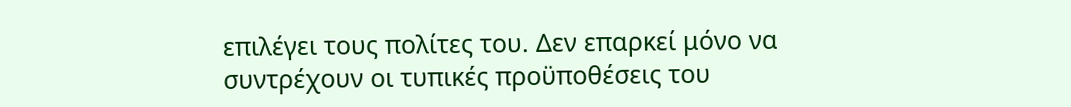επιλέγει τους πολίτες του. Δεν επαρκεί μόνο να συντρέχουν οι τυπικές προϋποθέσεις του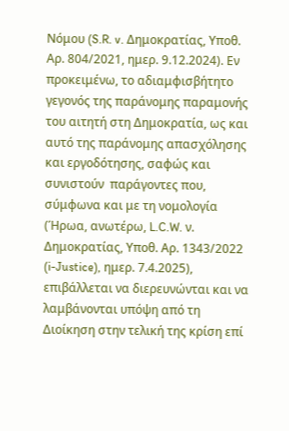Νόμου (S.R. v. Δημοκρατίας, Υποθ. Αρ. 804/2021, ημερ. 9.12.2024). Εν προκειμένω, το αδιαμφισβήτητο γεγονός της παράνομης παραμονής του αιτητή στη Δημοκρατία, ως και αυτό της παράνομης απασχόλησης και εργοδότησης, σαφώς και συνιστούν  παράγοντες που, σύμφωνα και με τη νομολογία (Ήρωα, ανωτέρω, L.C.W. ν. Δημοκρατίας, Υποθ. Αρ. 1343/2022 (i-Justice), ημερ. 7.4.2025), επιβάλλεται να διερευνώνται και να λαμβάνονται υπόψη από τη Διοίκηση στην τελική της κρίση επί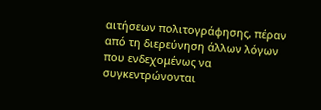αιτήσεων πολιτογράφησης, πέραν από τη διερεύνηση άλλων λόγων που ενδεχομένως να συγκεντρώνονται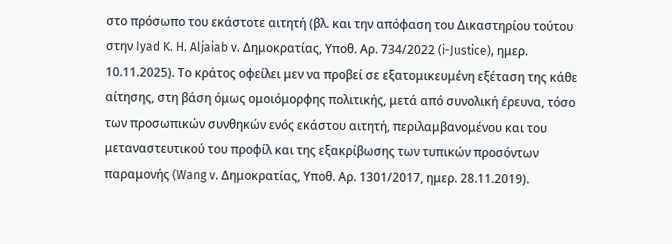στο πρόσωπο του εκάστοτε αιτητή (βλ. και την απόφαση του Δικαστηρίου τούτου στην Iyad K. H. Aljaiab v. Δημοκρατίας, Υποθ. Αρ. 734/2022 (i-Justice), ημερ. 10.11.2025). Το κράτος οφείλει μεν να προβεί σε εξατομικευμένη εξέταση της κάθε αίτησης, στη βάση όμως ομοιόμορφης πολιτικής, μετά από συνολική έρευνα, τόσο των προσωπικών συνθηκών ενός εκάστου αιτητή, περιλαμβανομένου και του μεταναστευτικού του προφίλ και της εξακρίβωσης των τυπικών προσόντων παραμονής (Wang v. Δημοκρατίας, Υποθ. Αρ. 1301/2017, ημερ. 28.11.2019).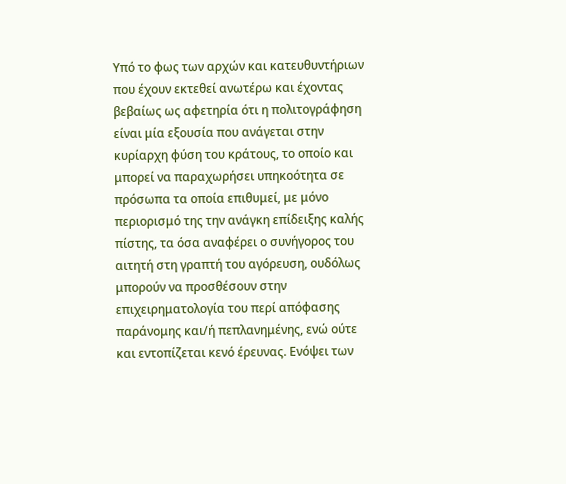Υπό το φως των αρχών και κατευθυντήριων που έχουν εκτεθεί ανωτέρω και έχοντας βεβαίως ως αφετηρία ότι η πολιτογράφηση είναι μία εξουσία που ανάγεται στην κυρίαρχη φύση του κράτους, το οποίο και μπορεί να παραχωρήσει υπηκοότητα σε πρόσωπα τα οποία επιθυμεί, με μόνο περιορισμό της την ανάγκη επίδειξης καλής πίστης, τα όσα αναφέρει ο συνήγορος του αιτητή στη γραπτή του αγόρευση, ουδόλως μπορούν να προσθέσουν στην επιχειρηματολογία του περί απόφασης παράνομης και/ή πεπλανημένης, ενώ ούτε και εντοπίζεται κενό έρευνας. Ενόψει των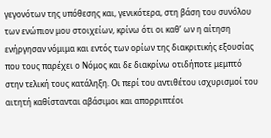γεγονότων της υπόθεσης και, γενικότερα, στη βάση του συνόλου των ενώπιον μου στοιχείων, κρίνω ότι οι καθ’ ων η αίτηση ενήργησαν νόμιμα και εντός των ορίων της διακριτικής εξουσίας που τους παρέχει ο Νόμος και δε διακρίνω οτιδήποτε μεμπτό στην τελική τους κατάληξη. Οι περί του αντιθέτου ισχυρισμοί του αιτητή καθίστανται αβάσιμοι και απορριπτέοι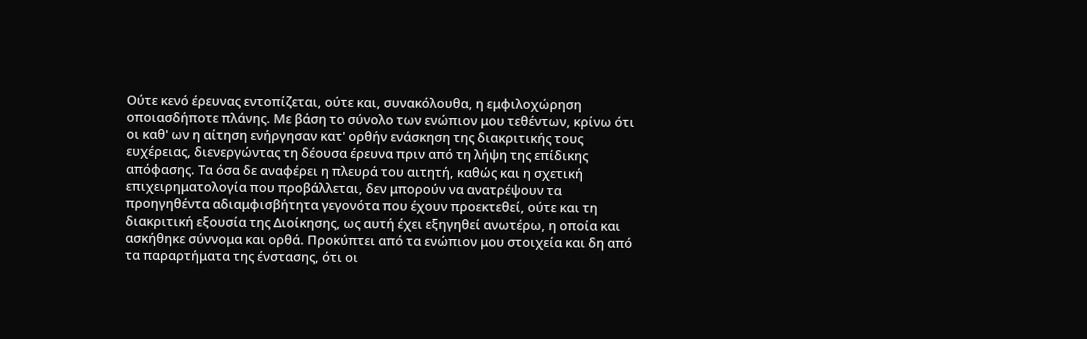Ούτε κενό έρευνας εντοπίζεται, ούτε και, συνακόλουθα, η εμφιλοχώρηση οποιασδήποτε πλάνης. Με βάση το σύνολο των ενώπιον μου τεθέντων, κρίνω ότι οι καθ' ων η αίτηση ενήργησαν κατ' ορθήν ενάσκηση της διακριτικής τους ευχέρειας, διενεργώντας τη δέουσα έρευνα πριν από τη λήψη της επίδικης απόφασης. Τα όσα δε αναφέρει η πλευρά του αιτητή, καθώς και η σχετική επιχειρηματολογία που προβάλλεται, δεν μπορούν να ανατρέψουν τα προηγηθέντα αδιαμφισβήτητα γεγονότα που έχουν προεκτεθεί, ούτε και τη διακριτική εξουσία της Διοίκησης, ως αυτή έχει εξηγηθεί ανωτέρω, η οποία και ασκήθηκε σύννομα και ορθά. Προκύπτει από τα ενώπιον μου στοιχεία και δη από τα παραρτήματα της ένστασης, ότι οι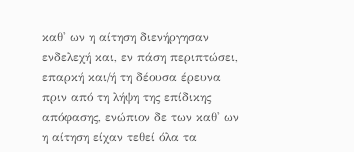καθ' ων η αίτηση διενήργησαν ενδελεχή και, εν πάση περιπτώσει, επαρκή και/ή τη δέουσα έρευνα πριν από τη λήψη της επίδικης απόφασης, ενώπιον δε των καθ' ων η αίτηση είχαν τεθεί όλα τα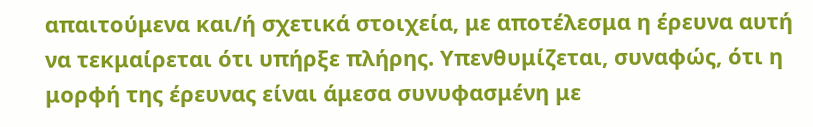απαιτούμενα και/ή σχετικά στοιχεία, με αποτέλεσμα η έρευνα αυτή να τεκμαίρεται ότι υπήρξε πλήρης. Υπενθυμίζεται, συναφώς, ότι η μορφή της έρευνας είναι άμεσα συνυφασμένη με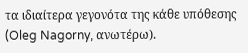τα ιδιαίτερα γεγονότα της κάθε υπόθεσης (Oleg Nagorny, ανωτέρω).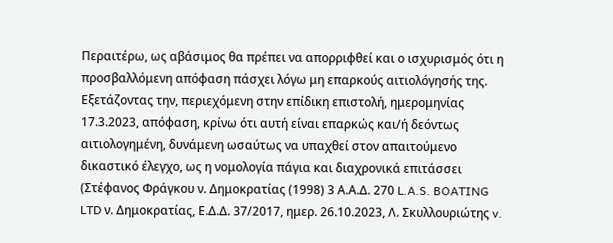Περαιτέρω, ως αβάσιμος θα πρέπει να απορριφθεί και ο ισχυρισμός ότι η προσβαλλόμενη απόφαση πάσχει λόγω μη επαρκούς αιτιολόγησής της. Εξετάζοντας την, περιεχόμενη στην επίδικη επιστολή, ημερομηνίας 17.3.2023, απόφαση, κρίνω ότι αυτή είναι επαρκώς και/ή δεόντως αιτιολογημένη, δυνάμενη ωσαύτως να υπαχθεί στον απαιτούμενο δικαστικό έλεγχο, ως η νομολογία πάγια και διαχρονικά επιτάσσει (Στέφανος Φράγκου ν. Δημοκρατίας (1998) 3 Α.Α.Δ. 270 L.A.S. BOATING LTD ν. Δημοκρατίας, Ε.Δ.Δ. 37/2017, ημερ. 26.10.2023, Λ. Σκυλλουριώτης v.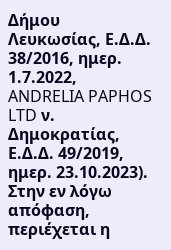Δήμου Λευκωσίας, Ε.Δ.Δ. 38/2016, ημερ. 1.7.2022, ANDRELIA PAPHOS LTD ν. Δημοκρατίας, Ε.Δ.Δ. 49/2019, ημερ. 23.10.2023). Στην εν λόγω απόφαση, περιέχεται η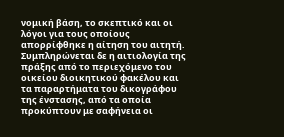νομική βάση, το σκεπτικό και οι λόγοι για τους οποίους απορρίφθηκε η αίτηση του αιτητή. Συμπληρώνεται δε η αιτιολογία της πράξης από το περιεχόμενο του οικείου διοικητικού φακέλου και τα παραρτήματα του δικογράφου της ένστασης, από τα οποία προκύπτουν με σαφήνεια οι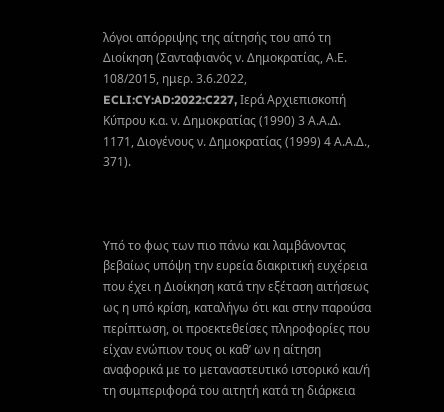λόγοι απόρριψης της αίτησής του από τη Διοίκηση (Σανταφιανός ν. Δημοκρατίας, Α.Ε. 108/2015, ημερ. 3.6.2022, ECLI:CY:AD:2022:C227, Ιερά Αρχιεπισκοπή Κύπρου κ.α. ν. Δημοκρατίας (1990) 3 Α.Α.Δ. 1171, Διογένους ν. Δημοκρατίας (1999) 4 Α.Α.Δ., 371).



Υπό το φως των πιο πάνω και λαμβάνοντας βεβαίως υπόψη την ευρεία διακριτική ευχέρεια που έχει η Διοίκηση κατά την εξέταση αιτήσεως ως η υπό κρίση, καταλήγω ότι και στην παρούσα περίπτωση, οι προεκτεθείσες πληροφορίες που είχαν ενώπιον τους οι καθ’ ων η αίτηση αναφορικά με το μεταναστευτικό ιστορικό και/ή τη συμπεριφορά του αιτητή κατά τη διάρκεια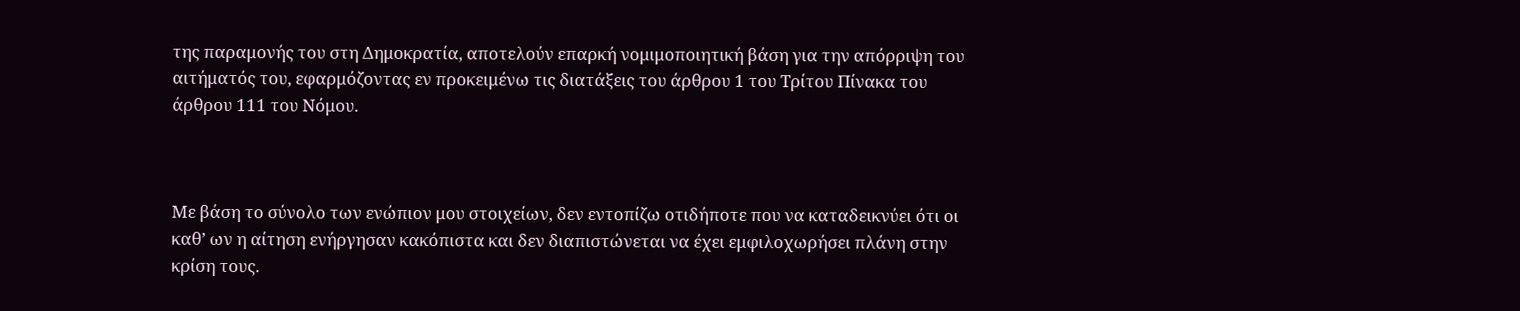της παραμονής του στη Δημοκρατία, αποτελούν επαρκή νομιμοποιητική βάση για την απόρριψη του αιτήματός του, εφαρμόζοντας εν προκειμένω τις διατάξεις του άρθρου 1 του Τρίτου Πίνακα του άρθρου 111 του Νόμου.



Με βάση το σύνολο των ενώπιον μου στοιχείων, δεν εντοπίζω οτιδήποτε που να καταδεικνύει ότι οι καθ’ ων η αίτηση ενήργησαν κακόπιστα και δεν διαπιστώνεται να έχει εμφιλοχωρήσει πλάνη στην κρίση τους.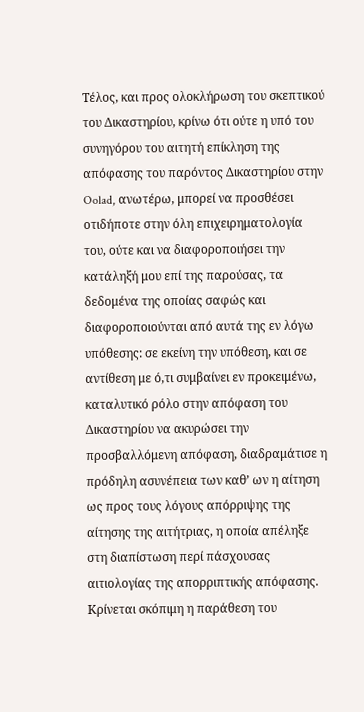Τέλος, και προς ολοκλήρωση του σκεπτικού του Δικαστηρίου, κρίνω ότι ούτε η υπό του συνηγόρου του αιτητή επίκληση της απόφασης του παρόντος Δικαστηρίου στην Oolad, ανωτέρω, μπορεί να προσθέσει οτιδήποτε στην όλη επιχειρηματολογία του, ούτε και να διαφοροποιήσει την κατάληξή μου επί της παρούσας, τα δεδομένα της οποίας σαφώς και διαφοροποιούνται από αυτά της εν λόγω υπόθεσης: σε εκείνη την υπόθεση, και σε αντίθεση με ό,τι συμβαίνει εν προκειμένω, καταλυτικό ρόλο στην απόφαση του Δικαστηρίου να ακυρώσει την προσβαλλόμενη απόφαση, διαδραμάτισε η πρόδηλη ασυνέπεια των καθ’ ων η αίτηση ως προς τους λόγους απόρριψης της αίτησης της αιτήτριας, η οποία απέληξε στη διαπίστωση περί πάσχουσας αιτιολογίας της απορριπτικής απόφασης. Κρίνεται σκόπιμη η παράθεση του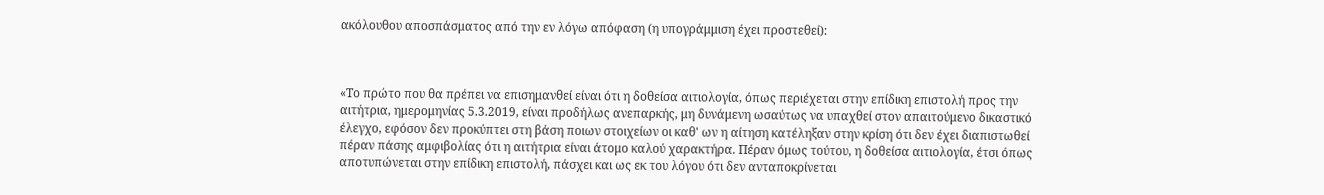ακόλουθου αποσπάσματος από την εν λόγω απόφαση (η υπογράμμιση έχει προστεθεί):



«Το πρώτο που θα πρέπει να επισημανθεί είναι ότι η δοθείσα αιτιολογία, όπως περιέχεται στην επίδικη επιστολή προς την αιτήτρια, ημερομηνίας 5.3.2019, είναι προδήλως ανεπαρκής, μη δυνάμενη ωσαύτως να υπαχθεί στον απαιτούμενο δικαστικό έλεγχο, εφόσον δεν προκύπτει στη βάση ποιων στοιχείων οι καθ' ων η αίτηση κατέληξαν στην κρίση ότι δεν έχει διαπιστωθεί πέραν πάσης αμφιβολίας ότι η αιτήτρια είναι άτομο καλού χαρακτήρα. Πέραν όμως τούτου, η δοθείσα αιτιολογία, έτσι όπως αποτυπώνεται στην επίδικη επιστολή, πάσχει και ως εκ του λόγου ότι δεν ανταποκρίνεται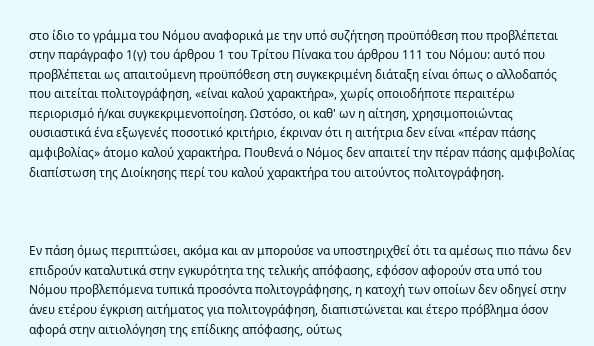στο ίδιο το γράμμα του Νόμου αναφορικά με την υπό συζήτηση προϋπόθεση που προβλέπεται στην παράγραφο 1(γ) του άρθρου 1 του Τρίτου Πίνακα του άρθρου 111 του Νόμου: αυτό που προβλέπεται ως απαιτούμενη προϋπόθεση στη συγκεκριμένη διάταξη είναι όπως ο αλλοδαπός που αιτείται πολιτογράφηση, «είναι καλού χαρακτήρα», χωρίς οποιοδήποτε περαιτέρω περιορισμό ή/και συγκεκριμενοποίηση. Ωστόσο, οι καθ' ων η αίτηση, χρησιμοποιώντας ουσιαστικά ένα εξωγενές ποσοτικό κριτήριο, έκριναν ότι η αιτήτρια δεν είναι «πέραν πάσης αμφιβολίας» άτομο καλού χαρακτήρα. Πουθενά ο Νόμος δεν απαιτεί την πέραν πάσης αμφιβολίας διαπίστωση της Διοίκησης περί του καλού χαρακτήρα του αιτούντος πολιτογράφηση.



Εν πάση όμως περιπτώσει, ακόμα και αν μπορούσε να υποστηριχθεί ότι τα αμέσως πιο πάνω δεν επιδρούν καταλυτικά στην εγκυρότητα της τελικής απόφασης, εφόσον αφορούν στα υπό του Νόμου προβλεπόμενα τυπικά προσόντα πολιτογράφησης, η κατοχή των οποίων δεν οδηγεί στην άνευ ετέρου έγκριση αιτήματος για πολιτογράφηση, διαπιστώνεται και έτερο πρόβλημα όσον αφορά στην αιτιολόγηση της επίδικης απόφασης, ούτως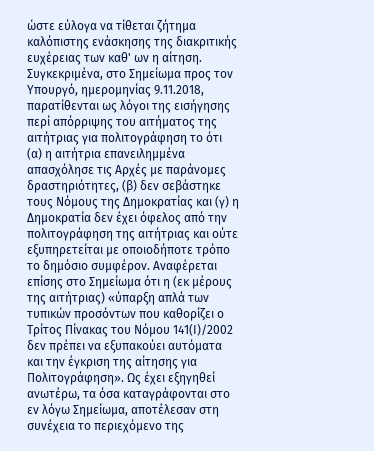ώστε εύλογα να τίθεται ζήτημα καλόπιστης ενάσκησης της διακριτικής ευχέρειας των καθ' ων η αίτηση. Συγκεκριμένα, στο Σημείωμα προς τον Υπουργό, ημερομηνίας 9.11.2018, παρατίθενται ως λόγοι της εισήγησης περί απόρριψης του αιτήματος της αιτήτριας για πολιτογράφηση το ότι (α) η αιτήτρια επανειλημμένα απασχόλησε τις Αρχές με παράνομες δραστηριότητες, (β) δεν σεβάστηκε τους Νόμους της Δημοκρατίας και (γ) η Δημοκρατία δεν έχει όφελος από την πολιτογράφηση της αιτήτριας και ούτε εξυπηρετείται με οποιοδήποτε τρόπο το δημόσιο συμφέρον. Αναφέρεται επίσης στο Σημείωμα ότι η (εκ μέρους της αιτήτριας) «ύπαρξη απλά των τυπικών προσόντων που καθορίζει ο Τρίτος Πίνακας του Νόμου 141(Ι)/2002 δεν πρέπει να εξυπακούει αυτόματα και την έγκριση της αίτησης για Πολιτογράφηση». Ως έχει εξηγηθεί ανωτέρω, τα όσα καταγράφονται στο εν λόγω Σημείωμα, αποτέλεσαν στη συνέχεια το περιεχόμενο της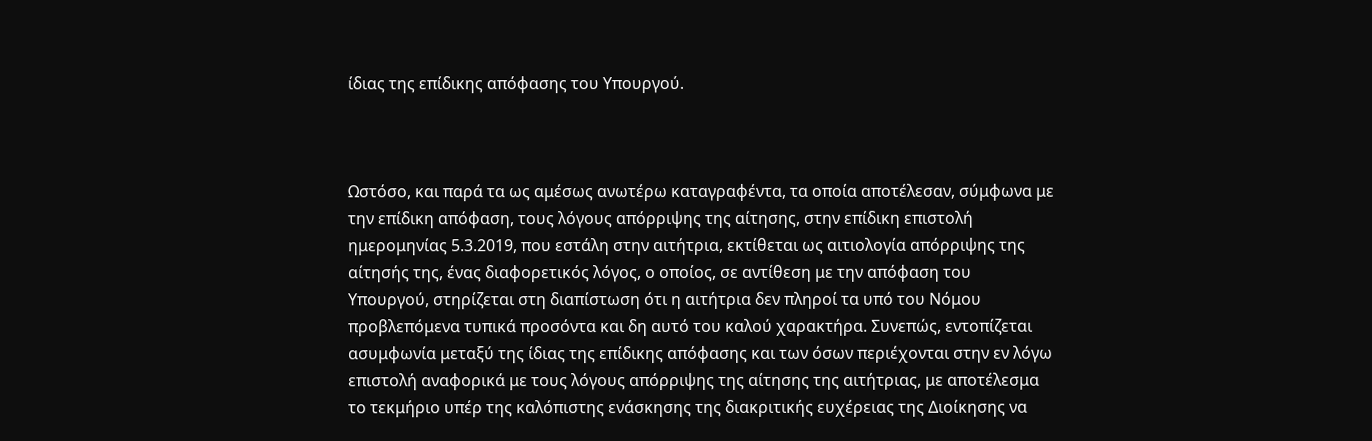ίδιας της επίδικης απόφασης του Υπουργού.



Ωστόσο, και παρά τα ως αμέσως ανωτέρω καταγραφέντα, τα οποία αποτέλεσαν, σύμφωνα με την επίδικη απόφαση, τους λόγους απόρριψης της αίτησης, στην επίδικη επιστολή ημερομηνίας 5.3.2019, που εστάλη στην αιτήτρια, εκτίθεται ως αιτιολογία απόρριψης της αίτησής της, ένας διαφορετικός λόγος, ο οποίος, σε αντίθεση με την απόφαση του Υπουργού, στηρίζεται στη διαπίστωση ότι η αιτήτρια δεν πληροί τα υπό του Νόμου προβλεπόμενα τυπικά προσόντα και δη αυτό του καλού χαρακτήρα. Συνεπώς, εντοπίζεται ασυμφωνία μεταξύ της ίδιας της επίδικης απόφασης και των όσων περιέχονται στην εν λόγω επιστολή αναφορικά με τους λόγους απόρριψης της αίτησης της αιτήτριας, με αποτέλεσμα το τεκμήριο υπέρ της καλόπιστης ενάσκησης της διακριτικής ευχέρειας της Διοίκησης να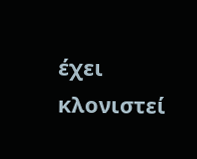έχει κλονιστεί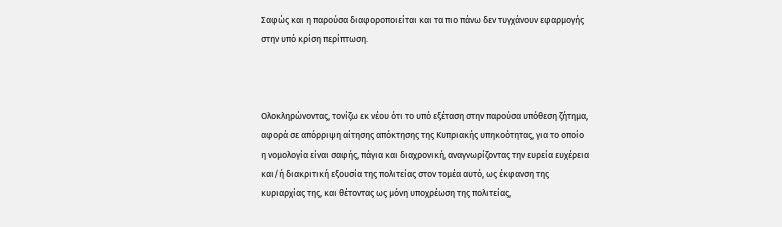Σαφώς και η παρούσα διαφοροποιείται και τα πιο πάνω δεν τυγχάνουν εφαρμογής στην υπό κρίση περίπτωση.



Ολοκληρώνοντας, τονίζω εκ νέου ότι το υπό εξέταση στην παρούσα υπόθεση ζήτημα, αφορά σε απόρριψη αίτησης απόκτησης της Κυπριακής υπηκοότητας, για το οποίο η νομολογία είναι σαφής, πάγια και διαχρονική, αναγνωρίζοντας την ευρεία ευχέρεια και/ή διακριτική εξουσία της πολιτείας στον τομέα αυτό, ως έκφανση της κυριαρχίας της, και θέτοντας ως μόνη υποχρέωση της πολιτείας,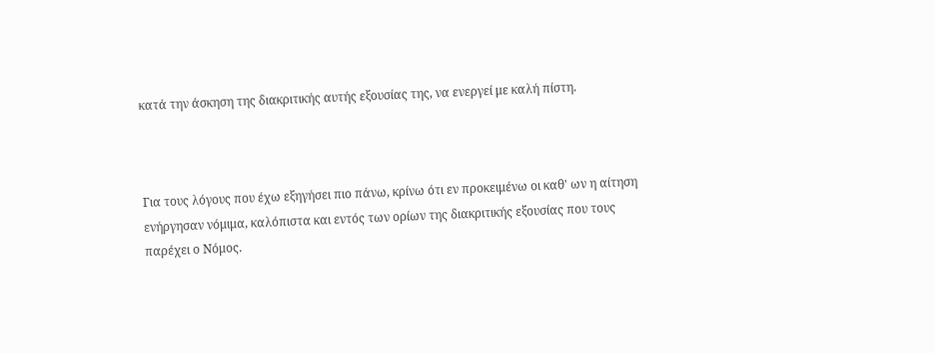κατά την άσκηση της διακριτικής αυτής εξουσίας της, να ενεργεί με καλή πίστη.



Για τους λόγους που έχω εξηγήσει πιο πάνω, κρίνω ότι εν προκειμένω οι καθ' ων η αίτηση ενήργησαν νόμιμα, καλόπιστα και εντός των ορίων της διακριτικής εξουσίας που τους παρέχει ο Νόμος.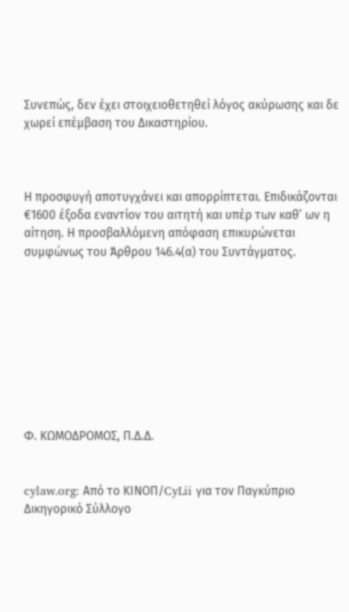Συνεπώς, δεν έχει στοιχειοθετηθεί λόγος ακύρωσης και δε χωρεί επέμβαση του Δικαστηρίου.



Η προσφυγή αποτυγχάνει και απορρίπτεται. Επιδικάζονται €1600 έξοδα εναντίον του αιτητή και υπέρ των καθ’ ων η αίτηση. Η προσβαλλόμενη απόφαση επικυρώνεται συμφώνως του Άρθρου 146.4(α) του Συντάγματος.









Φ. ΚΩΜΟΔΡΟΜΟΣ, Π.Δ.Δ.


cylaw.org: Από το ΚΙΝOΠ/CyLii για τον Παγκύπριο Δικηγορικό Σύλλογο